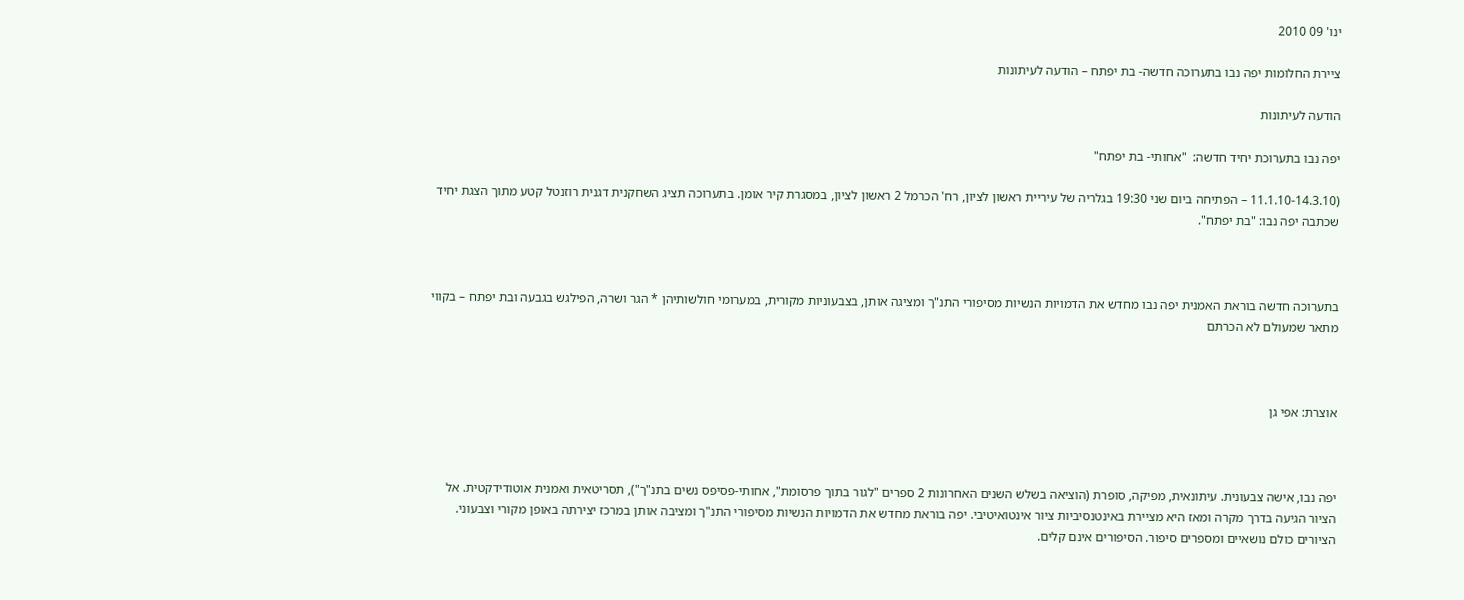ינו' 09 2010

ציירת החלומות יפה נבו בתערוכה חדשה- בת יפתח – הודעה לעיתונות

הודעה לעיתונות

יפה נבו בתערוכת יחיד חדשה:  "אחותי- בת יפתח"

(11.1.10-14.3.10 – הפתיחה ביום שני 19:30 בגלריה של עיריית ראשון לציון, רח' הכרמל 2 ראשון לציון, במסגרת קיר אומן. בתערוכה תציג השחקנית דגנית רוזנטל קטע מתוך הצגת יחיד שכתבה יפה נבו: "בת יפתח".



בתערוכה חדשה בוראת האמנית יפה נבו מחדש את הדמויות הנשיות מסיפורי התנ"ך ומציגה אותן, בצבעוניות מקורית, במערומי חולשותיהן * הגר ושרה, הפילגש בגבעה ובת יפתח – בקווי מתאר שמעולם לא הכרתם



אוצרת: אפי גן



יפה נבו, אישה צבעונית. עיתונאית, מפיקה, סופרת (הוציאה בשלש השנים האחרונות 2 ספרים "לגור בתוך פרסומת", אחותי-פסיפס נשים בתנ"ך"), תסריטאית ואמנית אוטודידקטית. אל הציור הגיעה בדרך מקרה ומאז היא מציירת באינטנסיביות ציור אינטואיטיבי. יפה בוראת מחדש את הדמויות הנשיות מסיפורי התנ"ך ומציבה אותן במרכז יצירתה באופן מקורי וצבעוני. הציורים כולם נושאיים ומספרים סיפור. הסיפורים אינם קלים.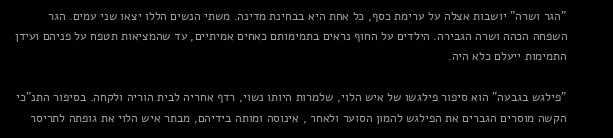"הגר ושרה" יושבות אצלה על ערימת כסף, כל אחת היא בבחינת מדינה. משתי הנשים הללו יצאו שני עמים. הגר השפחה הכהה ושרה הגבירה. הילדים על החוף נראים בתמימותם כאחים אמיתיים, עד שהמציאות תטפח על פניהם ועידן התמימות ייעלם כלא היה.

"פילגש בגבעה" הוא סיפור פילגשו של איש הלוי, שלמרות היותו נשוי, רדף אחריה לבית הוריה ולקחה. בסיפור התנ"כי הקשה מוסרים הגברים את הפילגש להמון הסוער ולאחר , אינוסה ומותה בידיהם, מבתר איש הלוי את גופתה לתריסר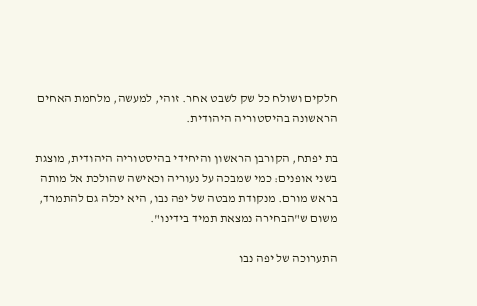חלקים ושולח כל שק לשבט אחר. זוהי, למעשה, מלחמת האחים הראשונה בהיסטוריה היהודית.

בת יפתח, הקורבן הראשון והיחידי בהיסטוריה היהודית, מוצגת בשני אופנים: כמי שמבכה על נעוריה וכאישה שהולכת אל מותה בראש מורם. מנקודת מבטה של יפה נבו, היא יכלה גם להתמרד, משום ש"הבחירה נמצאת תמיד בידינו".

התערוכה של יפה נבו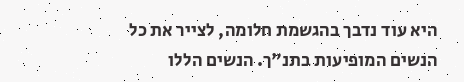היא עוד נדבך בהגשמת חלומה, לצייר את כל הנשים המופיעות בתנ"ך. הנשים הללו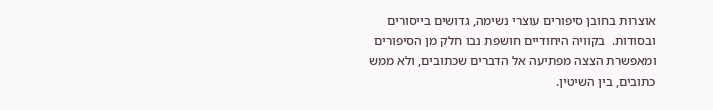אוצרות בחובן סיפורים עוצרי נשימה, גדושים בייסורים ובסודות.  בקוויה היחודיים חושפת נבו חלק מן הסיפורים ומאפשרת הצצה מפתיעה אל הדברים שכתובים, ולא ממש כתובים, בין השיטין.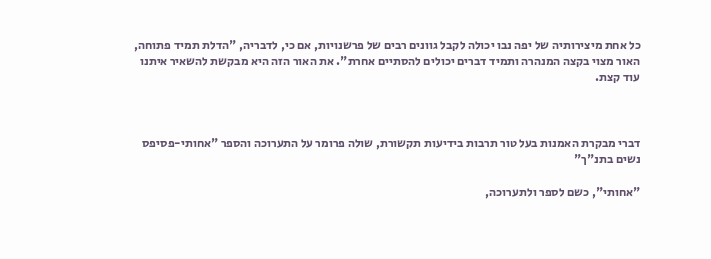כל אחת מיצירותיה של יפה נבו יכולה לקבל גוונים רבים של פרשנויות, אם כי, לדבריה, "הדלת תמיד פתוחה, האור מצוי בקצה המנהרה ותמיד דברים יכולים להסתיים אחרת". את האור הזה היא מבקשת להשאיר איתנו עוד קצת.



דברי מבקרת האמנות בעל טור תרבות בידיעות תקשורת, שולה פרומר על התערוכה והספר "אחותי-פסיפס נשים בתנ"ך"

"אחותי", כשם לספר ולתערוכה,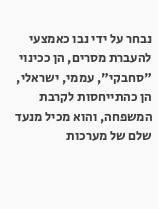נבחר על ידי נבו כאמצעי להעברת מסרים, הן ככינוי "סחבקי", עממי, ישראלי, הן כהתייחסות לקרבת המשפחה, והוא מכיל מנעד שלם של מערכות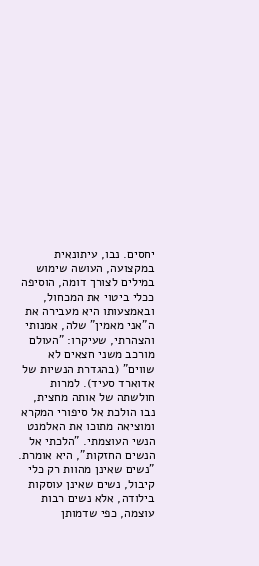יחסים. נבו, עיתונאית במקצועה, העושה שימוש במילים לצורך דומה, הוסיפה ככלי ביטוי את המכחול, ובאמצעותו היא מעבירה את ה"אני מאמין" שלה, אמנותי והצהרתי, שעיקרו: "העולם מורכב משני חצאים לא שווים" (בהגדרת הנשיות של אדוארד סעיד). למרות חולשתה של אותה מחצית, נבו הולכת אל סיפורי המקרא ומוציאה מתוכו את האלמנט הנשי העוצמתי. "הלכתי אל הנשים החזקות", היא אומרת. "נשים שאינן מהוות רק כלי קיבול, נשים שאינן עוסקות בילודה, אלא נשים רבות עוצמה, כפי שדמותן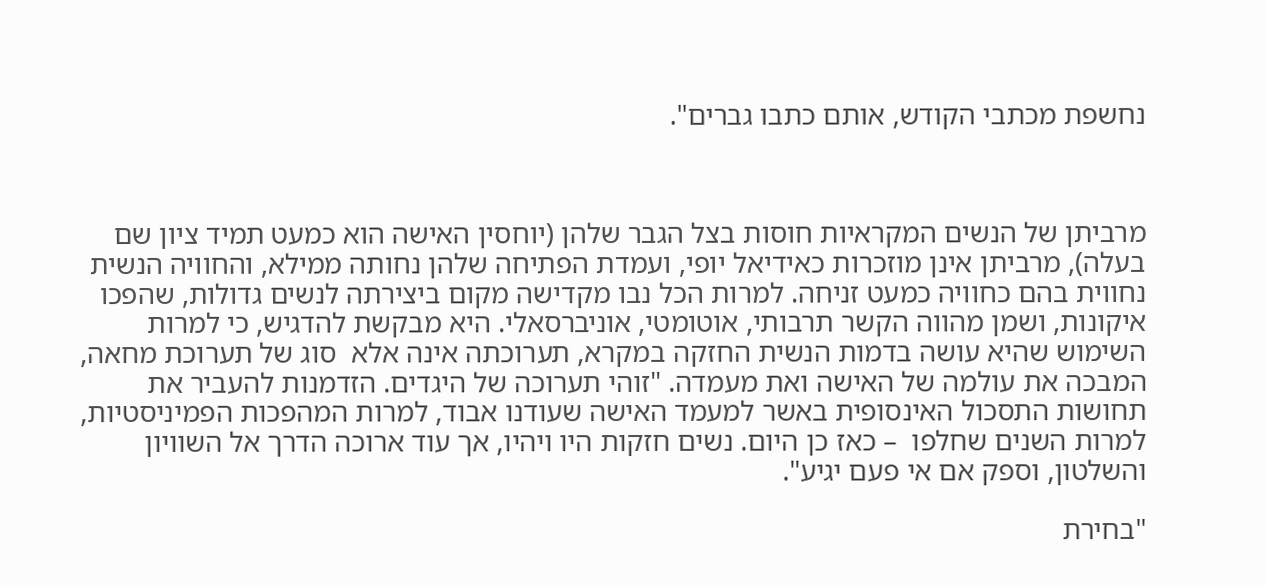נחשפת מכתבי הקודש, אותם כתבו גברים".



מרביתן של הנשים המקראיות חוסות בצל הגבר שלהן (יוחסין האישה הוא כמעט תמיד ציון שם בעלה), מרביתן אינן מוזכרות כאידיאל יופי, ועמדת הפתיחה שלהן נחותה ממילא, והחוויה הנשית נחווית בהם כחוויה כמעט זניחה. למרות הכל נבו מקדישה מקום ביצירתה לנשים גדולות, שהפכו איקונות, ושמן מהווה הקשר תרבותי, אוטומטי, אוניברסאלי. היא מבקשת להדגיש, כי למרות השימוש שהיא עושה בדמות הנשית החזקה במקרא, תערוכתה אינה אלא  סוג של תערוכת מחאה, המבכה את עולמה של האישה ואת מעמדה. "זוהי תערוכה של היגדים. הזדמנות להעביר את תחושות התסכול האינסופית באשר למעמד האישה שעודנו אבוד, למרות המהפכות הפמיניסטיות, למרות השנים שחלפו  – כאז כן היום. נשים חזקות היו ויהיו, אך עוד ארוכה הדרך אל השוויון והשלטון, וספק אם אי פעם יגיע".

"בחירת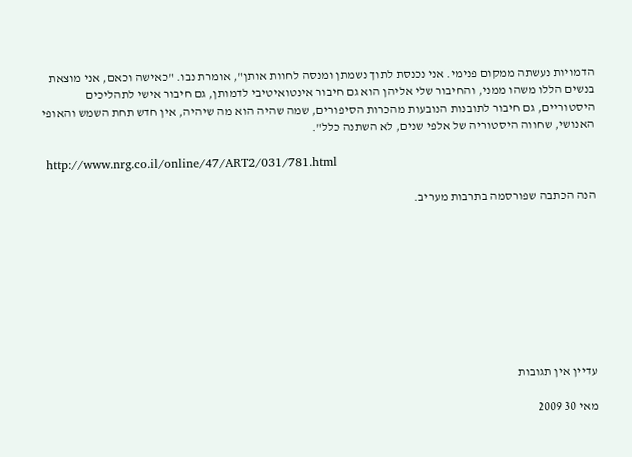הדמויות נעשתה ממקום פנימי. אני נכנסת לתוך נשמתן ומנסה לחוות אותן", אומרת נבו. "כאישה וכאם, אני מוצאת בנשים הללו משהו ממני, והחיבור שלי אליהן הוא גם חיבור אינטואיטיבי לדמותן, גם חיבור אישי לתהליכים היסטוריים, גם חיבור לתובנות הנובעות מהכרות הסיפורים, שמה שהיה הוא מה שיהיה, אין חדש תחת השמש והאופי האנושי, שחווה היסטוריה של אלפי שנים, לא השתנה כלל".

 http://www.nrg.co.il/online/47/ART2/031/781.html

הנה הכתבה שפורסמה בתרבות מעריב.









עדיין אין תגובות

מאי 30 2009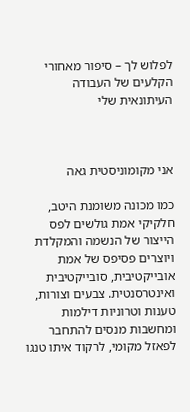לפלוש לך – סיפור מאחורי הקלעים של העבודה העיתונאית שלי



אני מקומוניסטית גאה

כמו מכונה משומנת היטב, חלקיקי אמת גולשים לפס הייצור של הנשמה והמקלדת ויוצרים פסיפס של אמת אובייקטיבית, סובייקטיבית ואינטרסנטית. צבעים וצורות, טענות וטרוניות דילמות ומחשבות מנסים להתחבר לפאזל מקומי, לרקוד איתו טנגו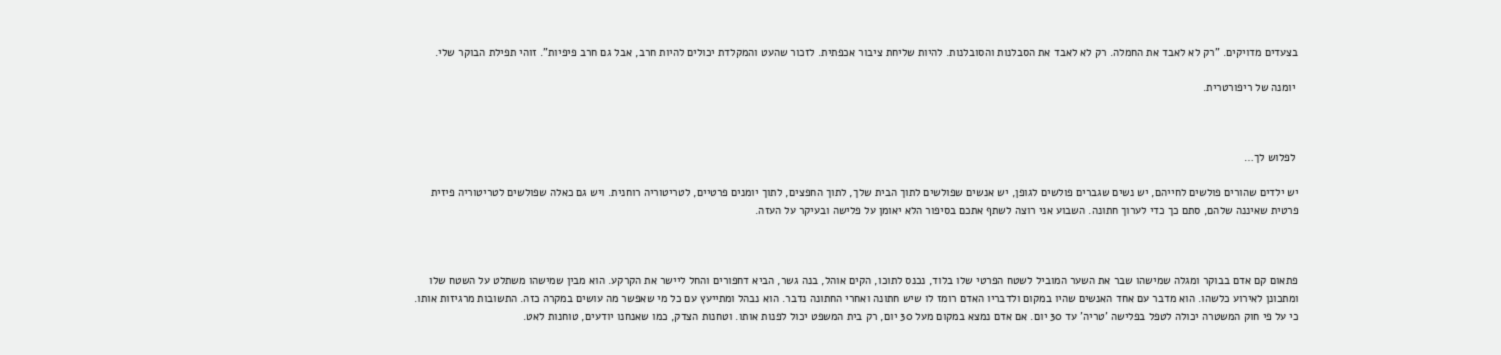בצעדים מדויקים. "רק לא לאבד את החמלה. רק לא לאבד את הסבלנות והסובלנות. להיות שליחת ציבור אכפתית. לזכור שהעט והמקלדת יכולים להיות חרב, אבל גם חרב פיפיות". זוהי תפילת הבוקר שלי.

 יומנה של ריפורטרית.



 לפלוש לך…

יש ילדים שהורים פולשים לחייהם, יש נשים שגברים פולשים לגופן, יש אנשים שפולשים לתוך הבית שלך, לתוך החפצים, לתוך יומנים פרטיים, לטריטוריה רוחנית. ויש גם כאלה שפולשים לטריטוריה פיזית פרטית שאיננה שלהם, סתם כך כדי לערוך חתונה. השבוע אני רוצה לשתף אתכם בסיפור הלא יאומן על פלישה ובעיקר על העזה.



פתאום קם אדם בבוקר ומגלה שמישהו שבר את השער המוביל לשטח הפרטי שלו בלוד, נכנס לתוכו, הקים אוהל, בנה גשר, הביא דחפורים והחל ליישר את הקרקע. הוא מבין שמישהו משתלט על השטח שלו ומתכונן לאירוע כלשהו. הוא מדבר עם אחד האנשים שהיו במקום ולדבריו האדם רומז לו שיש חתונה ואחרי החתונה נדבר. הוא נבהל ומתייעץ עם כל מי שאפשר מה עושים במקרה כזה. התשובות מרגיזות אותו. כי על פי חוק המשטרה יכולה לטפל בפלישה 'טריה' עד 30 יום. אם אדם נמצא במקום מעל 30 יום, רק בית המשפט יכול לפנות אותו. וטחנות הצדק, כמו שאנחנו יודעים, טוחנות לאט.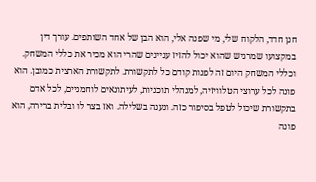חנן חדד, הלקוח שלי, מי שפנה אלי, הוא הבן של אחד השותפים. עורך דין במקצועו שמרגיש שהוא יכול להזיז עניינים שהרי הוא מכיר את כללי המשחק.  וכללי המשחק היום זה לפנות קודם כל לתקשורת. לתקשורת הארצית כמובן. הוא פונה לכל ערוצי הטלוויזיה, למנהלי תוכניות, לעיתונאים לוחמניים, לכל אדם בתקשורת שיכול לטפל בסיפור כזה. ונענה בשלילה. ואז בצר לו ובלית ברירה, הוא פונה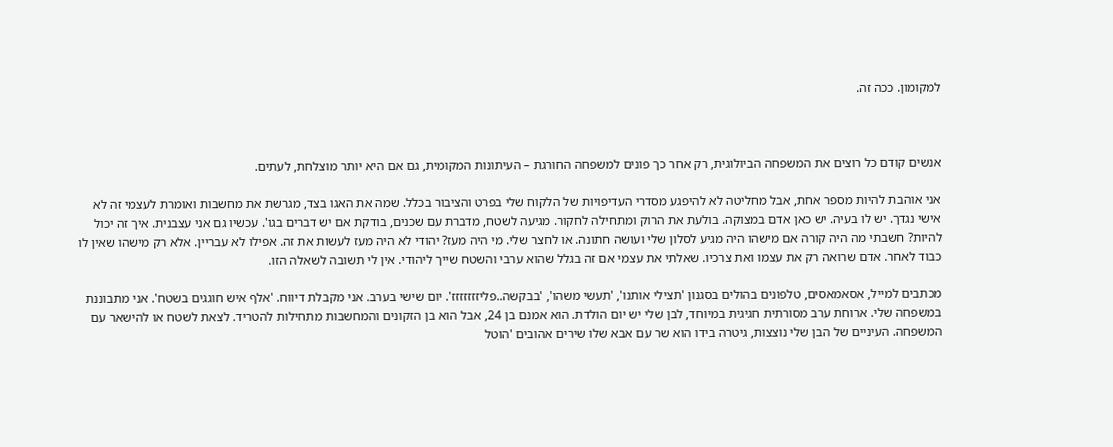למקומון. ככה זה.



אנשים קודם כל רוצים את המשפחה הביולוגית, רק אחר כך פונים למשפחה החורגת – העיתונות המקומית, גם אם היא יותר מוצלחת, לעתים.

אני אוהבת להיות מספר אחת, אבל מחליטה לא להיפגע מסדרי העדיפויות של הלקוח שלי בפרט והציבור בכלל. שמה את האגו בצד, מגרשת את מחשבות ואומרת לעצמי זה לא אישי נגדך. יש לו בעיה. יש כאן אדם במצוקה. בולעת את הרוק ומתחילה לחקור. מגיעה לשטח, מדברת עם שכנים, בודקת אם יש דברים בגו'. עכשיו גם אני עצבנית. איך זה יכול להיות? חשבתי מה היה קורה אם מישהו היה מגיע לסלון שלי ועושה חתונה. או לחצר שלי. מי היה מעז? יהודי לא היה מעז לעשות את זה. אפילו לא עבריין. אלא רק מישהו שאין לו כבוד לאחר. אדם שרואה רק את עצמו ואת צרכיו. שאלתי את עצמי אם זה בגלל שהוא ערבי והשטח שייך ליהודי. אין לי תשובה לשאלה הזו.

מכתבים למייל, אסאמאסים, טלפונים בהולים בסגנון 'תצילי אותנו', 'תעשי משהו', 'בבקשה..פליזזזזזזז'. יום שישי בערב. אני מקבלת דיווח. 'אלף איש חוגגים בשטח'. אני מתבוננת במשפחה שלי. ארוחת ערב מסורתית חגיגית במיוחד, לבן שלי יש יום הולדת. הוא אמנם בן 24, אבל הוא בן הזקונים והמחשבות מתחילות להטריד. לצאת לשטח או להישאר עם המשפחה. העיניים של הבן שלי נוצצות, גיטרה בידו הוא שר עם אבא שלו שירים אהובים 'הוטל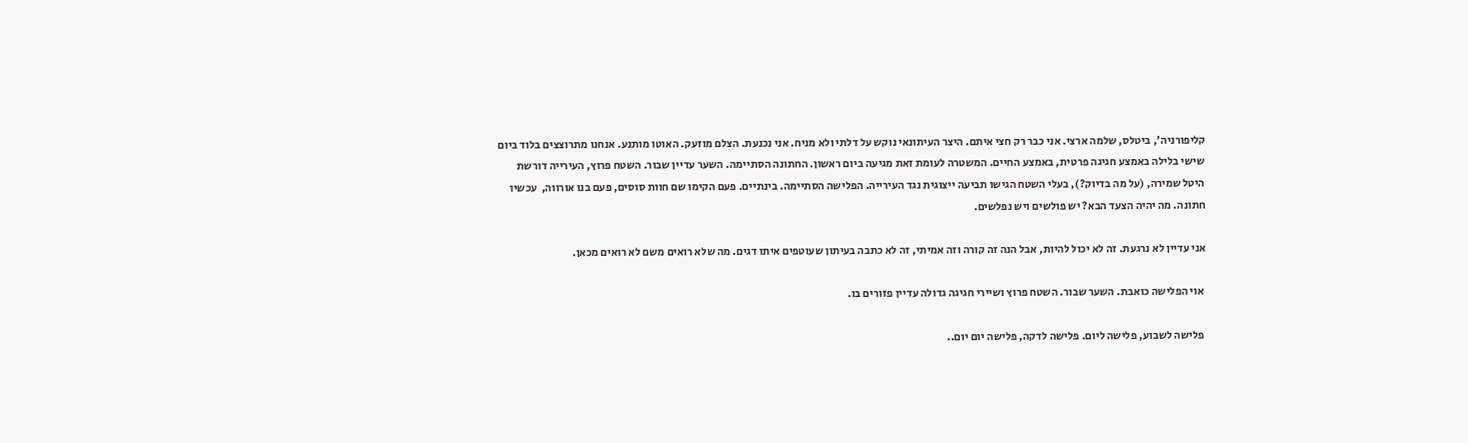קליפורניה', ביטלס, שלמה ארצי. אני כבר רק חצי איתם. היצר העיתונאי נוקש על דלתי ולא מניח. אני נכנעת. הצלם מוזעק. האוטו מותנע. אנחנו מתרוצצים בלוד ביום שישי בלילה באמצע חגיגה פרטית, באמצע החיים. המשטרה לעומת זאת מגיעה ביום ראשון. החתונה הסתיימה. השער עדיין שבור. השטח פרוץ, העירייה דורשת היטל שמירה, (על מה בדיוק?), בעלי השטח הגישו תביעה ייצוגית נגד העירייה. הפלישה הסתיימה. בינתיים. פעם הקימו שם חוות סוסים, פעם בנו אורווה,  עכשיו חתונה. מה יהיה הצעד הבא? יש פולשים ויש נפלשים.

אני עדיין לא נרגעת. זה לא יכול להיות, אבל הנה זה קורה וזה אמיתי, זה לא כתבה בעיתון שעוטפים איתו דגים. מה שלא רואים משם לא רואים מכאן.

 אוי הפלישה כואבת. השער שבור. השטח פרוץ ושיירי חגיגה גדולה עדיין פזורים בו.

 פלישה לשבוע, פלישה ליום. פלישה לדקה, פלישה יום יום..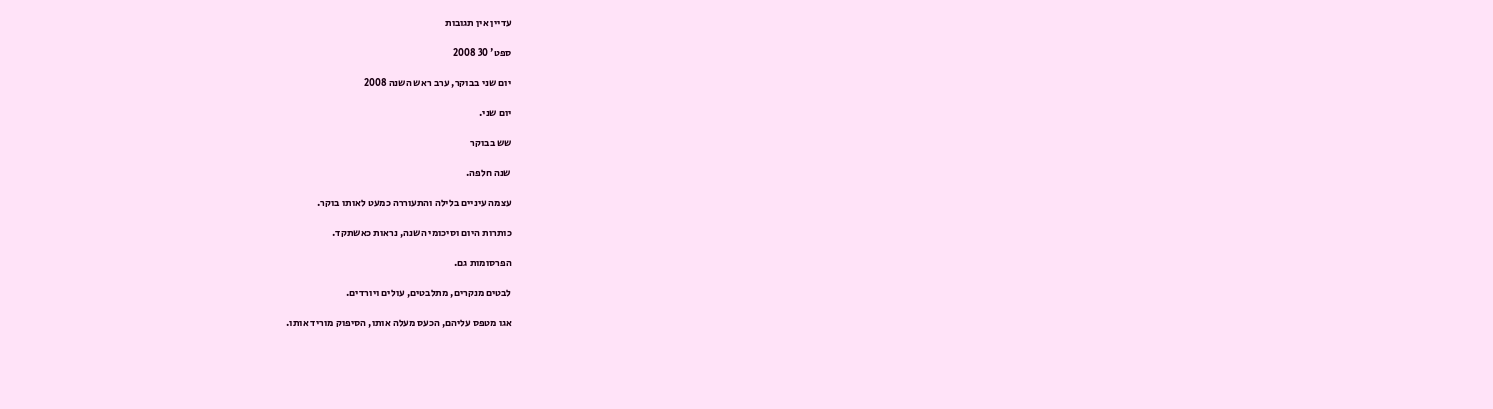עדיין אין תגובות

ספט' 30 2008

יום שני בבוקר, ערב ראש השנה 2008

יום שני.

שש בבוקר

שנה חלפה.

עצמה עיניים בלילה והתעוררה כמעט לאותו בוקר.

כותרות היום וסיכומי השנה, נראות כאשתקד.

הפרסומות גם.

לבטים מנקרים, מתלבטים, עולים ויורדים.

אגו מטפס עליהם, הכעס מעלה אותו, הסיפוק מוריד אותו.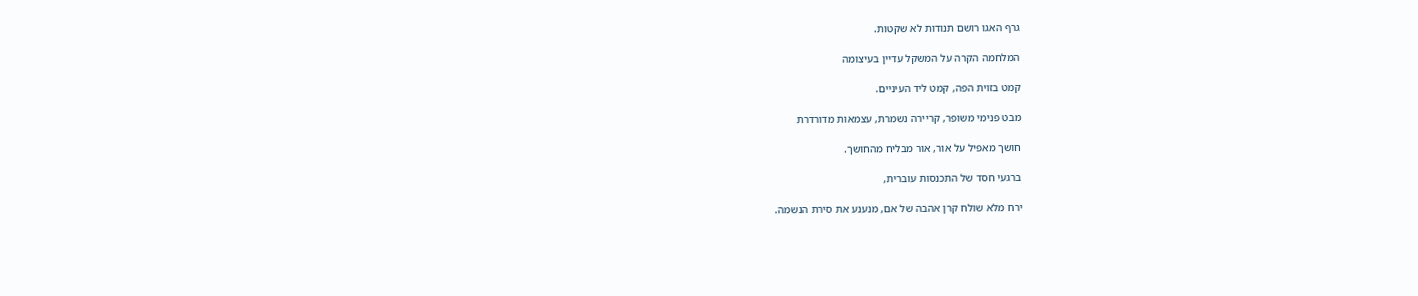גרף האגו רושם תנודות לא שקטות.

המלחמה הקרה על המשקל עדיין בעיצומה

קמט בזוית הפה, קמט ליד העיניים.

מבט פנימי משופר, קריירה נשמרת, עצמאות מדורדרת

חושך מאפיל על אור, אור מבליח מהחושך.

ברגעי חסד של התכנסות עוברית,

ירח מלא שולח קרן אהבה של אם, מנענע את סירת הנשמה.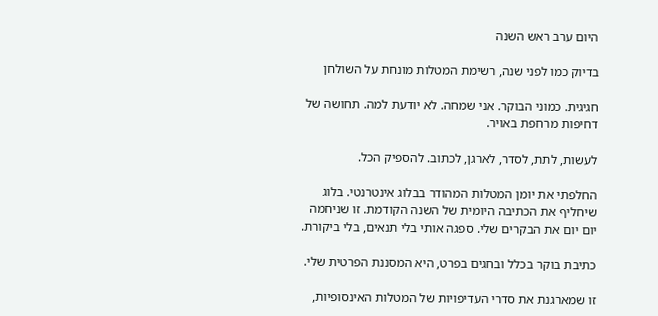היום ערב ראש השנה

בדיוק כמו לפני שנה, רשימת המטלות מונחת על השולחן

חגיגית. כמוני הבוקר. אני שמחה. לא יודעת למה. תחושה של דחיפות מרחפת באויר.

לעשות, לתת, לסדר, לארגן, לכתוב. להספיק הכל.

החלפתי את יומן המטלות המהודר בבלוג אינטרנטי. בלוג שיחליף את הכתיבה היומית של השנה הקודמת. זו שניחמה יום יום את הבקרים שלי. ספגה אותי בלי תנאים, בלי ביקורת.

כתיבת בוקר בכלל ובחגים בפרט, היא המסננת הפרטית שלי.

זו שמארגנת את סדרי העדיפויות של המטלות האינסופיות,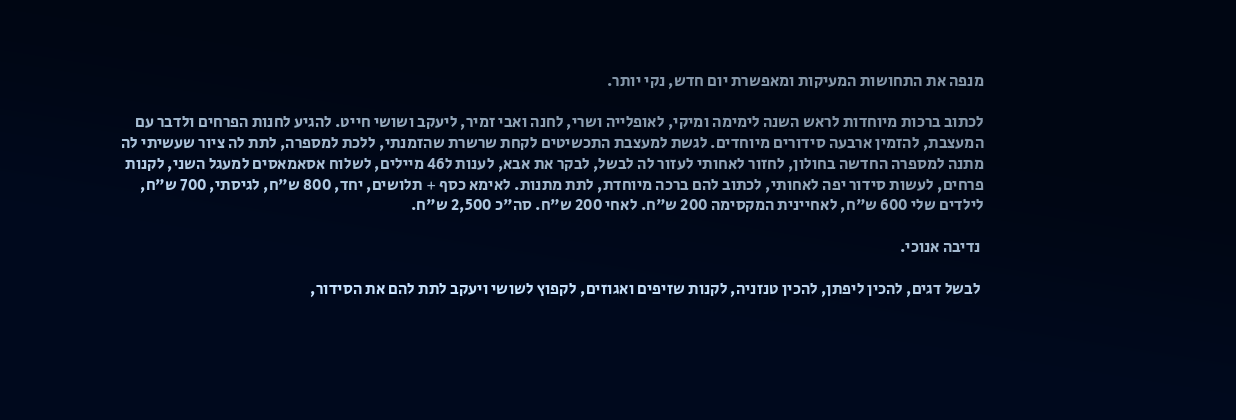מנפה את התחושות המעיקות ומאפשרת יום חדש, נקי יותר.

לכתוב ברכות מיוחדות לראש השנה לימימה ומיקי, לאופלייה ושרי, לחנה ואבי זמיר, ליעקב ושושי חייט. להגיע לחנות הפרחים ולדבר עם המעצבת, להזמין ארבעה סידורים מיוחדים. לגשת למעצבת התכשיטים לקחת שרשרת שהזמנתי, ללכת למספרה, לתת לה ציור שעשיתי לה מתנה למספרה החדשה בחולון, לחזור לאחותי לעזור לה לבשל, לבקר את אבא, לענות ל46 מיילים, לשלוח אסאמאסים למעגל השני, לקנות פרחים, לעשות סידור יפה לאחותי, לכתוב להם ברכה מיוחדת, לתת מתנות. לאימא כסף + תלושים, יחד, 800 ש"ח, לגיסתי, 700 ש"ח, לילדים שלי 600 ש"ח, לאחיינית המקסימה 200 ש"ח. לאחי 200 ש"ח. סה"כ 2,500 ש"ח.

 נדיבה אנוכי.

 לבשל דגים, להכין ליפתן, להכין טנזניה, לקנות שזיפים ואגוזים, לקפוץ לשושי ויעקב לתת להם את הסידור,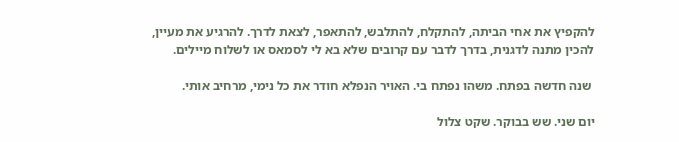להקפיץ את אחי הביתה, להתקלח, להתלבש, להתאפר, לצאת לדרך. להרגיע את מעיין, להכין מתנה לדגנית, בדרך לדבר עם קרובים שלא בא לי לסמאס או לשלוח מיילים.

 שנה חדשה בפתח. משהו נפתח בי. האויר הנפלא חודר את כל נימי, מרחיב אותי.

יום שני. שש בבוקר. שקט צלול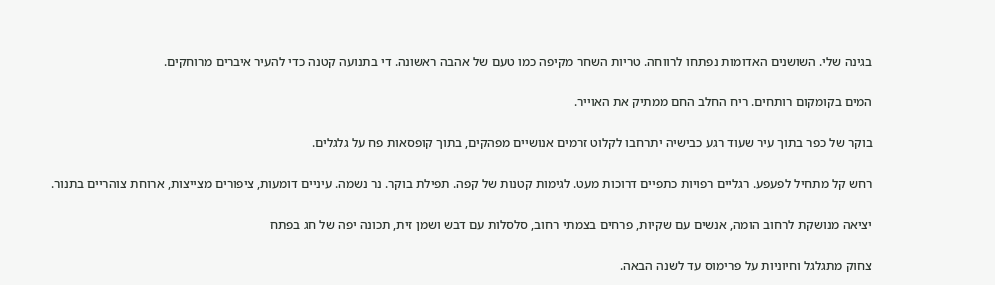בגינה שלי. השושנים האדומות נפתחו לרווחה. טריות השחר מקיפה כמו טעם של אהבה ראשונה. די בתנועה קטנה כדי להעיר איברים מרוחקים.

המים בקומקום רותחים. ריח החלב החם ממתיק את האוייר.

בוקר של כפר בתוך עיר שעוד רגע כבישיה יתרחבו לקלוט זרמים אנושיים מפהקים, בתוך קופסאות פח על גלגלים.

רחש קל מתחיל לפעפע. רגליים רפויות כתפיים דרוכות מעט. לגימות קטנות של קפה. תפילת בוקר. נר נשמה. עיניים דומעות, ציפורים מצייצות, ארוחת צוהריים בתנור.

יציאה מנושקת לרחוב הומה, אנשים עם שקיות, פרחים בצמתי רחוב, סלסלות עם דבש ושמן זית, תכונה יפה של חג בפתח

צחוק מתגלגל וחיוניות על פרימוס עד לשנה הבאה.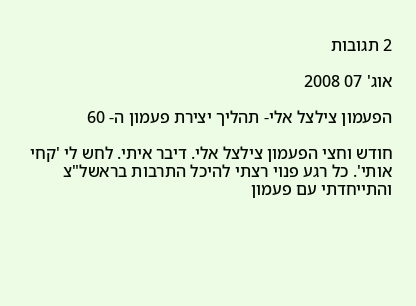2 תגובות

אוג' 07 2008

הפעמון צילצל אלי- תהליך יצירת פעמון ה- 60

חודש וחצי הפעמון צילצל אלי. דיבר איתי. לחש לי 'קחי אותי'. כל רגע פנוי רצתי להיכל התרבות בראשל"צ והתייחדתי עם פעמון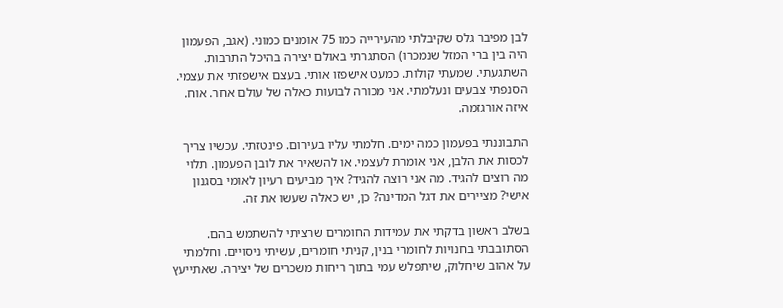לבן מפיבר גלס שקיבלתי מהעירייה כמו 75 אומנים כמוני. (אגב, הפעמון היה בין ברי המזל שנמכרו) הסתגרתי באולם יצירה בהיכל התרבות. השתגעתי. שמעתי קולות. כמעט אישפזו אותי. בעצם אישפזתי את עצמי. הסנפתי צבעים ונעלמתי. אני מכורה לבועות כאלה של עולם אחר. אוח. איזה אורגזמה.

התבוננתי בפעמון כמה ימים. חלמתי עליו בעירום. פינטזתי. עכשיו צריך לכסות את הלבן, אני אומרת לעצמי. או להשאיר את לובן הפעמון. תלוי מה רוצים להגיד. מה אני רוצה להגיד? איך מביעים רעיון לאומי בסגנון אישי? מציירים את דגל המדינה? כן, יש כאלה שעשו את זה.

בשלב ראשון בדקתי את עמידות החומרים שרציתי להשתמש בהם. הסתובבתי בחנויות לחומרי בנין, קניתי חומרים, עשיתי ניסויים. וחלמתי על אהוב שיחלוק, שיתפלש עמי בתוך ריחות משכרים של יצירה. שאתייעץ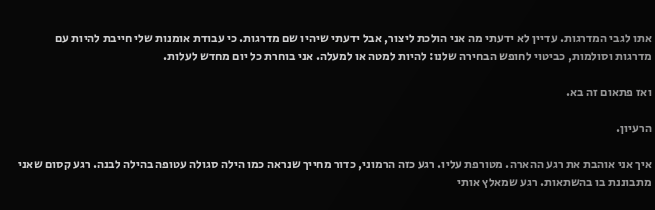אתו לגבי המדרגות. עדיין לא ידעתי מה אני הולכת ליצור, אבל ידעתי שיהיו שם מדרגות. כי עבודת אומנות שלי חייבת להיות עם מדרגות וסולמות, כביטוי לחופש הבחירה שלנו: להיות למטה או למעלה. אני בוחרת כל יום מחדש לעלות.

ואז פתאום זה בא.

הרעיון.

איך אני אוהבת את רגע ההארה. מטורפת עליו. רגע כזה הרמוני, כדור מחייך שנראה כמו הילה סגולה עטופה בהילה לבנה. רגע קסום שאני מתבוננת בו בהשתאות. רגע שמאלץ אותי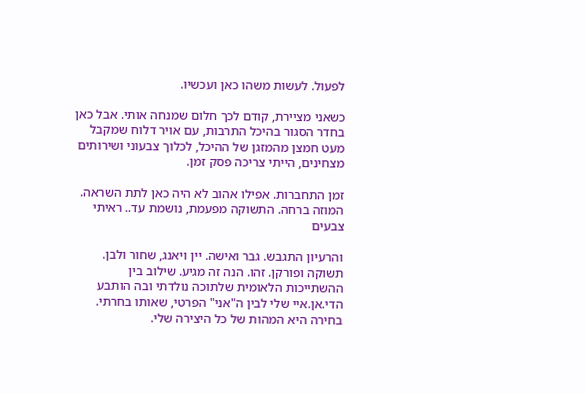לפעול. לעשות משהו כאן ועכשיו.

כשאני מציירת, קודם לכך חלום שמנחה אותי. אבל כאן בחדר הסגור בהיכל התרבות, עם אויר דלוח שמקבל מעט חמצן מהמזגן של ההיכל, לכלוך צבעוני ושירותים מצחינים, הייתי צריכה פסק זמן.

זמן התחברות. אפילו אהוב לא היה כאן לתת השראה. המוזה ברחה. התשוקה מפעמת, נושמת עד.. ראיתי צבעים

והרעיון התגבש. גבר ואישה. יין ויאנג, שחור ולבן. תשוקה ופורקן. זהו. הנה זה מגיע. שילוב בין ההשתייכות הלאומית שלתוכה נולדתי ובה הותבע הדי.אן.איי שלי לבין ה"אני" הפרטי, שאותו בחרתי. בחירה היא המהות של כל היצירה שלי.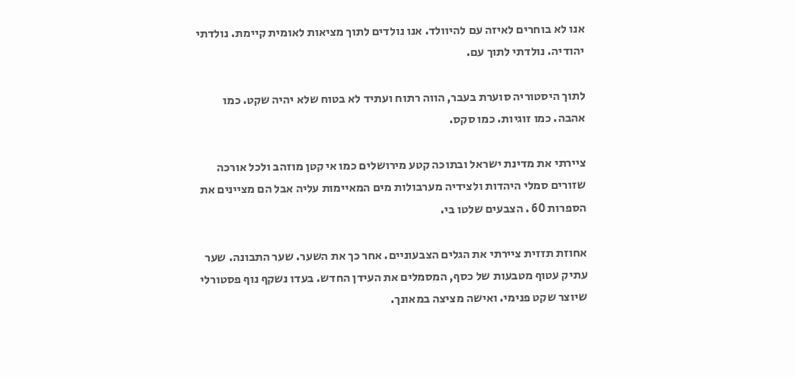אנו לא בוחרים לאיזה עם להיוולד. אנו נולדים לתוך מציאות לאומית קיימת. נולדתי יהודיה. נולדתי לתוך עם.

לתוך היסטוריה סוערת בעבר, הווה רתוח ועתיד לא בטוח שלא יהיה שקט. כמו אהבה. כמו זוגיות. כמו סקס.

ציירתי את מדינת ישראל ובתוכה קטע מירושלים כמו אי קטן מוזהב ולכל אורכה שזורים סמלי היהדות ולצידיה מערבולות מים המאיימות עליה אבל הם מציינים את הספרות 60 . הצבעים שלטו בי.

אחוזת תזזית ציירתי את הגלים הצבעוניים. אחר כך את השער. שער התבונה. שער עתיק עטוף מטבעות של כסף, המסמלים את העידן החדש. בעדו נשקף נוף פסטורלי שיוצר שקט פנימי. ואישה מציצה במאונך.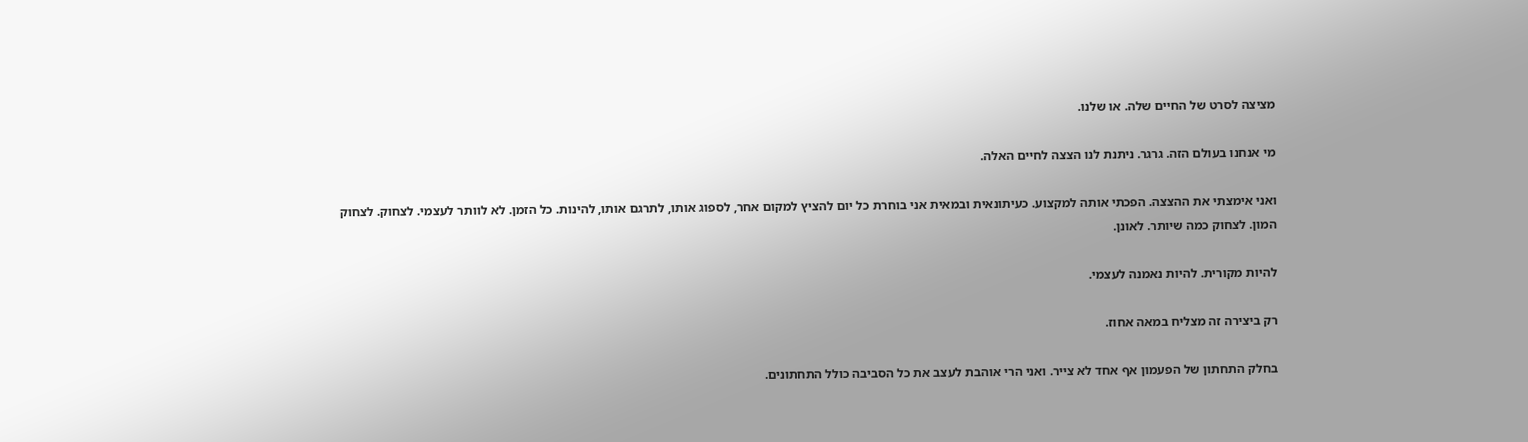מציצה לסרט של החיים שלה. או שלנו.

מי אנחנו בעולם הזה. גרגר. ניתנת לנו הצצה לחיים האלה.

ואני אימצתי את ההצצה. הפכתי אותה למקצוע. כעיתונאית ובמאית אני בוחרת כל יום להציץ למקום אחר, לספוג אותו, לתרגם אותו, להינות. כל הזמן. לא לוותר לעצמי. לצחוק. לצחוק המון. לצחוק כמה שיותר. לאונן.

להיות מקורית. להיות נאמנה לעצמי.

רק ביצירה זה מצליח במאה אחוז.

בחלק התחתון של הפעמון אף אחד לא צייר. ואני הרי אוהבת לעצב את כל הסביבה כולל התחתונים.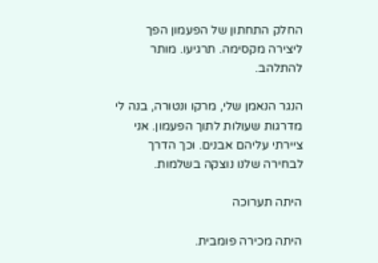החלק התחתון של הפעמון הפך ליצירה מקסימה. תרגיעו. מותר להתלהב.

הנגר הנאמן שלי, מרקו ונטורה, בנה לי מדרגות שעולות לתוך הפעמון. אני ציירתי עליהם אבנים. וכך הדרך לבחירה שלנו נוצקה בשלמות.

היתה תערוכה

היתה מכירה פומבית.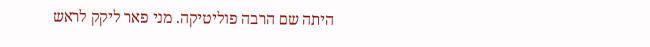היתה שם הרבה פוליטיקה. מני פאר ליקק לראש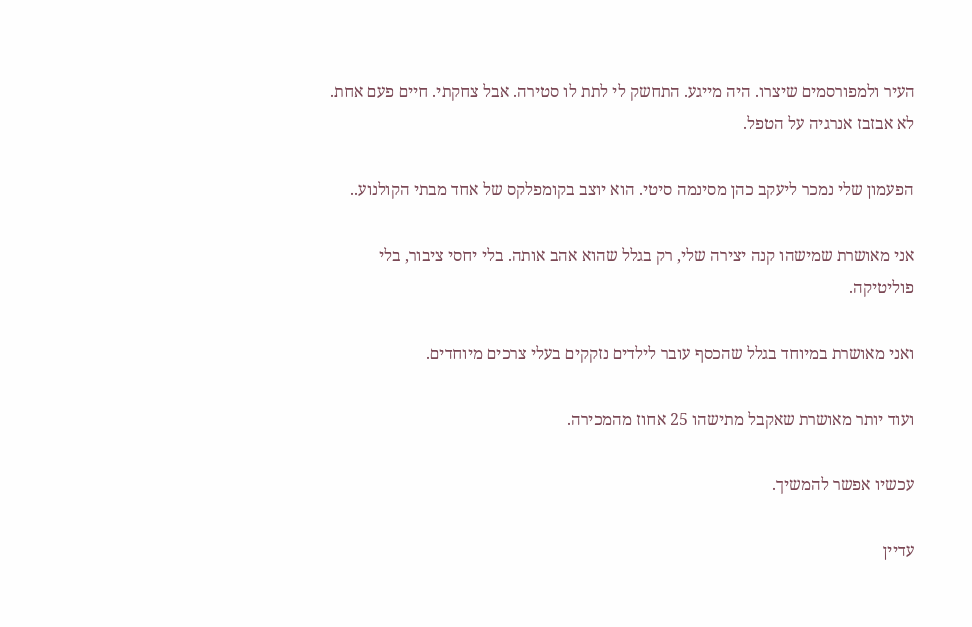העיר ולמפורסמים שיצרו. היה מייגע. התחשק לי לתת לו סטירה. אבל צחקתי. חיים פעם אחת. לא אבזבז אנרגיה על הטפל.

הפעמון שלי נמכר ליעקב כהן מסינמה סיטי. הוא יוצב בקומפלקס של אחד מבתי הקולנוע..

אני מאושרת שמישהו קנה יצירה שלי, רק בגלל שהוא אהב אותה. בלי יחסי ציבור, בלי פוליטיקה.

ואני מאושרת במיוחד בגלל שהכסף עובר לילדים נזקקים בעלי צרכים מיוחדים.

ועוד יותר מאושרת שאקבל מתישהו 25 אחוז מהמכירה.

עכשיו אפשר להמשיך.

עדיין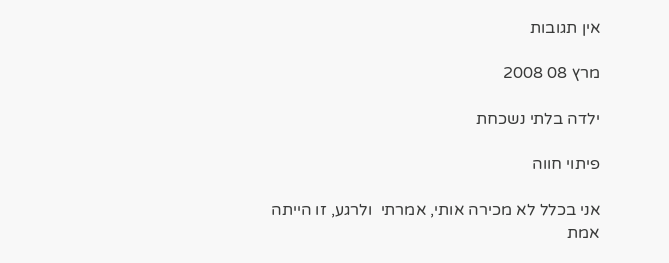אין תגובות

מרץ 08 2008

ילדה בלתי נשכחת

פיתוי חווה

אני בכלל לא מכירה אותי, אמרתי  ולרגע, זו הייתה אמת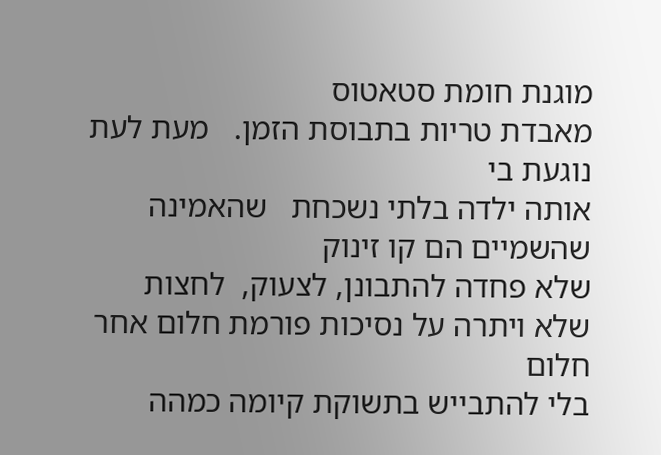מוגנת חומת סטאטוס
מאבדת טריות בתבוסת הזמן.   מעת לעת נוגעת בי
אותה ילדה בלתי נשכחת   שהאמינה שהשמיים הם קו זינוק
שלא פחדה להתבונן, לצעוק,  לחצות
שלא ויתרה על נסיכות פורמת חלום אחר חלום
בלי להתבייש בתשוקת קיומה כמהה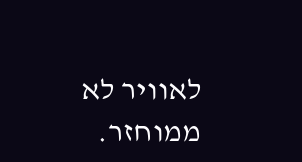לאוויר לא ממוחזר.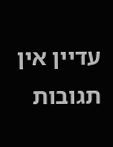עדיין אין תגובות